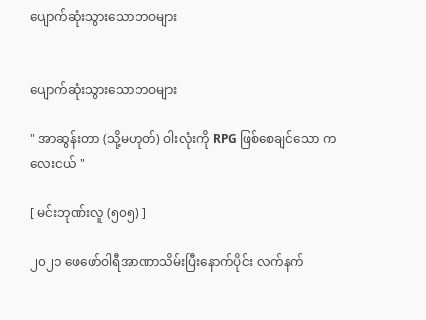ပျောက်ဆုံးသွားသောဘဝများ


ပျောက်ဆုံးသွားသောဘဝများ

" အာဆွန်းတာ (သို့မဟုတ်) ဝါးလုံးကို RPG ဖြစ်စေချင်သော ကလေးငယ် "

[ မင်းဘုဏ်းလူ (၅၀၅) ]

၂၀၂၁ ဖေဖော်ဝါရီအာဏာသိမ်းပြီးနောက်ပိုင်း လက်နက်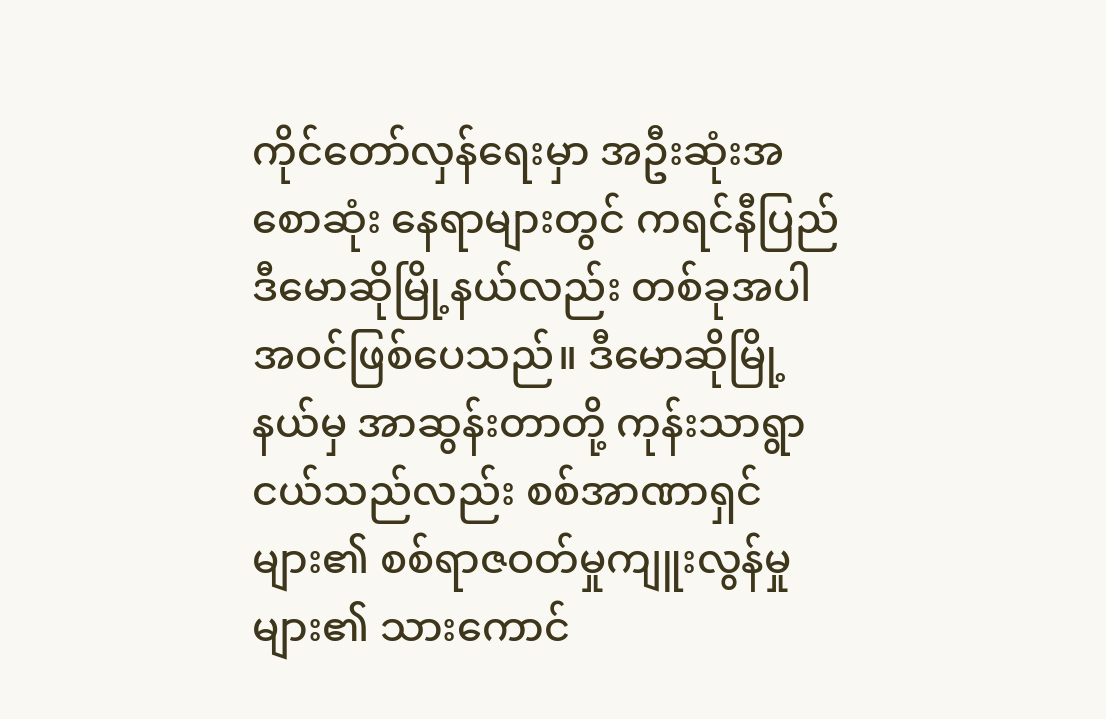ကိုင်တော်လှန်ရေးမှာ အဦးဆုံးအစောဆုံး နေရာများတွင် ကရင်နီပြည် ဒီမောဆိုမြို့နယ်လည်း တစ်ခုအပါအဝင်ဖြစ်ပေသည်။ ဒီမောဆိုမြို့နယ်မှ အာဆွန်းတာတို့ ကုန်းသာရွာငယ်သည်လည်း စစ်အာဏာရှင်များ၏ စစ်ရာဇဝတ်မှုကျူးလွန်မှုများ၏ သားကောင်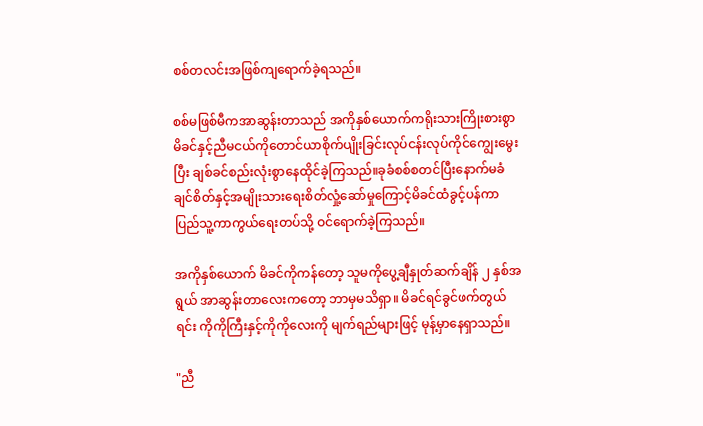စစ်တလင်းအဖြစ်ကျရောက်ခဲ့ရသည်။

စစ်မဖြစ်မီကအာဆွန်းတာသည် အကိုနှစ်ယောက်ကရိုးသားကြိုးစားစွာ မိခင်နှင့်ညီမငယ်ကိုတောင်ယာစိုက်ပျိုးခြင်းလုပ်ငန်းလုပ်ကိုင်ကျွေးမွေးပြီး ချစ်ခင်စည်းလုံးစွာနေထိုင်ခဲ့ကြသည်။ခုခံစစ်စတင်ပြီးနောက်မခံချင်စိတ်နှင့်အမျိုးသားရေးစိတ်လှုံ့ဆော်မှုကြောင့်မိခင်ထံခွင့်ပန်ကာ ပြည်သူ့ကာကွယ်ရေးတပ်သို့ ဝင်ရောက်ခဲ့ကြသည်။

အကိုနှစ်ယောက် မိခင်ကိုကန်တော့ သူမကိုပွေ့ချီနှုတ်ဆက်ချိန် ၂ နှစ်အရွယ် အာဆွန်းတာလေးကတော့ ဘာမှမသိရှာ။ မိခင်ရင်ခွင်ဖက်တွယ်ရင်း ကိုကိုကြီးနှင့်ကိုကိုလေးကို မျက်ရည်များဖြင့် မုန့်မှာနေရှာသည်။

"ညီ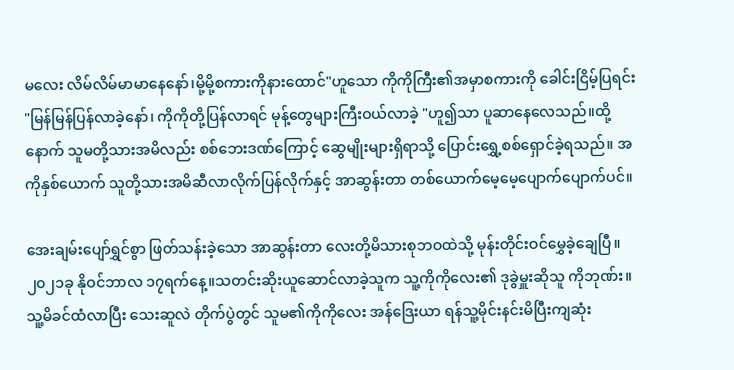မလေး လိမ်လိမ်မာမာနေနော်၊မို့မို့စကားကိုနားထောင်"ဟူသော ကိုကိုကြီး၏အမှာစကားကို ခေါင်းငြိမ့်ပြရင်း "မြန်မြန်ပြန်လာခဲ့နော်၊ ကိုကိုတို့ပြန်လာရင် မုန့်တွေများကြီးဝယ်လာခဲ့ "ဟူ၍သာ ပူဆာနေလေသည်။ထို့နောက် သူမတို့သားအမိလည်း စစ်ဘေးဒဏ်ကြောင့် ဆွေမျိုးများရှိရာသို့ ပြောင်းရွှေ့‌စစ်ရှောင်ခဲ့ရသည်။ အကိုနှစ်ယောက် သူတို့သားအမိဆီလာလိုက်ပြန်လိုက်နှင့် အာဆွန်းတာ တစ်ယောက်မေ့မေ့ပျောက်ပျောက်ပင်။

အေးချမ်းပျော်ရွှင်စွာ ဖြတ်သန်းခဲ့သော အာဆွန်းတာ လေးတို့မိသားစုဘဝထဲသို့ မုန်းတိုင်းဝင်မွှေခဲ့ချေပြီ။ ၂၀၂၁ခု နိုဝင်ဘာလ ၁၇ရက်နေ့။သတင်းဆိုးယူဆောင်လာခဲ့သူက သူ့ကိုကိုလေး၏ ဒုခွဲမှူးဆိုသူ ကိုဘုဏ်း။ သူ့မိခင်ထံလာပြီး သေးဆူလဲ တိုက်ပွဲတွင် သူမ၏ကိုကိုလေး အန်ဒြေးယာ ရန်သူ့မိုင်းနင်းမိပြီးကျဆုံး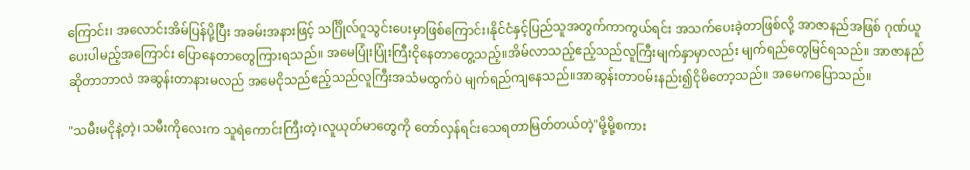ကြောင်း၊ အလောင်းအိမ်ပြန်ပို့ပြီး အခမ်းအနားဖြင့် သင်္ဂြိုလ်ဂူသွင်းပေးမှာဖြစ်ကြောင်း၊နိုင်ငံနှင့်ပြည်သူအတွက်ကာကွယ်ရင်း အသက်ပေးခဲ့တာဖြစ်လို့ အာဇာနည်အဖြစ် ဂုဏ်ယူပေးပါမည့်အကြောင်း ပြောနေတာတွေကြားရသည်။ အမေပြုံးပြုံးကြီးငိုနေတာတွေ့သည့်။အိမ်လာသည့်ဧည့်သည်လူကြီးမျက်နှာမှာလည်း မျက်ရည်တွေမြင်ရသည်။ အာဇာနည်ဆိုတာဘာလဲ အဆွန်းတာနားမလည် အမေငိုသည်ဧည့်သည်လူကြီးအသံမထွက်ပဲ မျက်ရည်ကျနေသည်။အာဆွန်းတာဝမ်းနည်း၍ငိုမိတော့သည်။ အမေကပြောသည်။

"သမီးမငိုနဲ့တဲ့၊သမီးကိုလေးက သူရဲကောင်းကြီးတဲ့၊လူယုတ်မာတွေကို တော်လှန်ရင်းသေရတာမြတ်တယ်တဲ့"မို့မို့စကား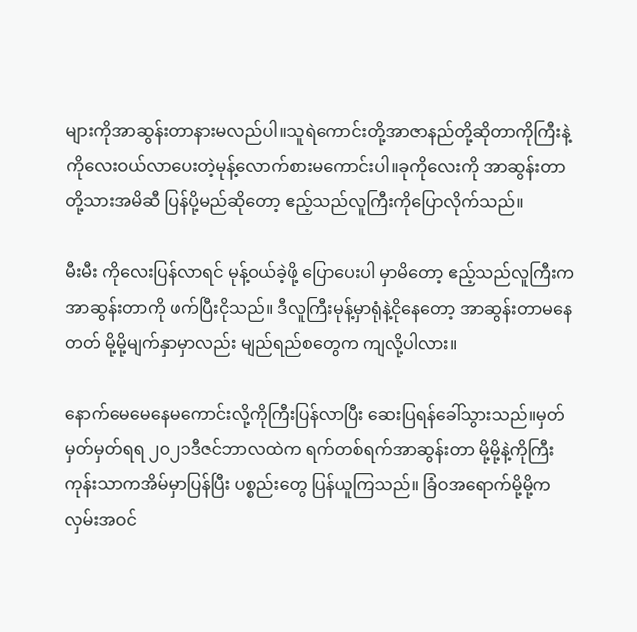များကိုအာဆွန်းတာနားမလည်ပါ။သူရဲကောင်းတို့အာဇာနည်တို့ဆိုတာကိုကြီးနဲ့ကိုလေးဝယ်လာပေးတဲ့မုန့်လောက်စားမကောင်းပါ။ခုကိုလေးကို အာဆွန်းတာတို့သားအမိဆီ ပြန်ပို့မည်ဆိုတော့ ဧည့်သည်လူကြီးကိုပြောလိုက်သည်။

မီးမီး ကိုလေးပြန်လာရင် မုန့်ဝယ်ခဲ့ဖို့ ပြောပေးပါ မှာမိတော့ ဧည့်သည်လူကြီးက အာဆွန်းတာကို ဖက်ပြီးငိုသည်။ ဒီလူကြီးမုန့်မှာရုံနဲ့ငိုနေတော့ အာဆွန်းတာမနေတတ် မို့မို့မျက်နှာမှာလည်း မျည်ရည်စတွေက ကျလို့ပါလား။

နောက်မေမေနေမကောင်းလို့ကိုကြီးပြန်လာပြီး ဆေးပြရန်ခေါ်သွားသည်။မှတ်မှတ်မှတ်ရရ ၂၀၂၁ဒီဇင်ဘာလထဲက ရက်တစ်ရက်အာဆွန်းတာ မို့မို့နဲ့ကိုကြီး ကုန်းသာကအိမ်မှာပြန်ပြီး ပစ္စည်းတွေ ပြန်ယူကြသည်။ ခြံဝအရောက်မို့မို့က လှမ်းအဝင်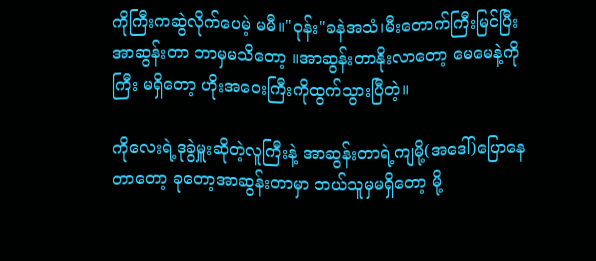ကိုကြီးကဆွဲလိုက်ပေမဲ့ မမီ။"ဝုန်း"ခနဲအသံ၊မီးတောက်ကြီးမြင်ပြီး အာဆွန်းတာ ဘာမှမသိတော့ ။အာဆွန်းတာနိုးလာတော့ မေမေနဲ့ကိုကြီး မရှိတော့ ဟိုးအဝေးကြီးကိုထွက်သွားပြီတဲ့။

ကိုလေးရဲ့ဒုခွဲမှူးဆိုတဲ့လူကြီးနဲ့ အာဆွန်းတာရဲ့ကျမို့(အဒေါ်)ပြောနေတာတော့ ခုတော့အာဆွန်းတာမှာ ဘယ်သူမှမရှိတော့ ‌မို့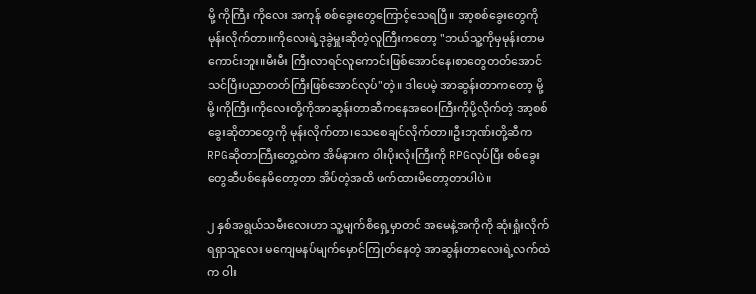မို့ ကိုကြီး ကိုလေး အကုန် စစ်ခွေးတွေကြောင့်သေရပြီ။ အာ့စစ်ခွေးတွေကိုမုန်းလိုက်တာ။ကိုလေးရဲ့ဒုခွဲမှူးဆိုတဲ့လူကြီးကတော့ "ဘယ်သူ့ကိုမှမုန်းတာမကောင်းဘူး။မီးမီး ကြီးလာရင်လူကောင်းဖြစ်အောင်နေ၊စာတွေတတ်အောင်သင်ပြီးပညာတတ်ကြီးဖြစ်အောင်လုပ်"တဲ့။ ဒါပေမဲ့ အာဆွန်းတာကတော့ မို့မို့၊ကိုကြီး၊ကိုလေးတို့ကိုအာဆွန်းတာဆီကနေအဝေးကြီးကိုပို့လိုက်တဲ့ အာ့စစ်ခွေးဆိုတာတွေကို မုန်းလိုက်တာ၊သေစေချင်လိုက်တာ။ဦးဘုဏ်းတို့ဆီက RPGဆိုတာကြီးတွေ့ထဲက အိမ်နားက ဝါးပိုးလုံးကြီးကို RPGလုပ်ပြီး ‌စစ်ခွေးတွေဆီပစ်နေမိတော့တာ အိပ်တဲ့အထိ ဖက်ထားမိတော့တာပါပဲ။

၂ နှစ်အရွယ်သမီးလေးဟာ သူ့မျက်စိရှေ့မှာတင် အမေနဲ့အကိုကို ဆုံးရှုံးလိုက်ရရှာသူလေး မကျေမနပ်မျက်မှောင်ကြုတ်နေတဲ့ အာဆွန်းတာလေးရဲ့လက်ထဲက ဝါး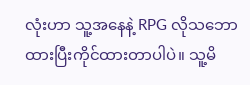လုံးဟာ သူ့အနေနဲ့ RPG လိုသဘောထားပြီးကိုင်ထားတာပါပဲ။ သူ့မိ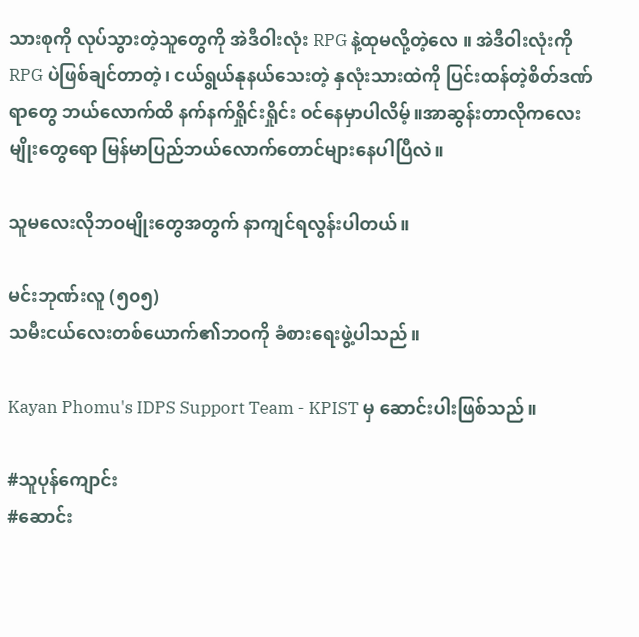သားစုကို လုပ်သွားတဲ့သူတွေကို အဲဒီဝါးလုံး RPG နဲ့ထုမလို့တဲ့လေ ။ အဲဒီဝါးလုံးကို RPG ပဲဖြစ်ချင်တာတဲ့၊ ငယ်ရွယ်နုနယ်သေးတဲ့ နှလုံးသားထဲကို ပြင်းထန်တဲ့စိတ်ဒဏ်ရာတွေ ဘယ်လောက်ထိ နက်နက်ရှိုင်းရှိုင်း ဝင်နေမှာပါလိမ့်။အာဆွန်းတာလိုကလေးမျိုးတွေရော မြန်မာပြည်ဘယ်လောက်တောင်များနေပါပြီလဲ။

သူမလေးလိုဘဝမျိုးတွေအတွက် နာကျင်ရလွန်းပါတယ်။

မင်းဘုဏ်းလူ (၅၀၅)
သမီးငယ်လေးတစ်ယောက်၏ဘဝကို ခံစားရေးဖွဲ့ပါသည်။

Kayan Phomu's IDPS Support Team - KPIST မှ ဆောင်းပါးဖြစ်သည်။

#သူပုန်ကျောင်း
#ဆောင်း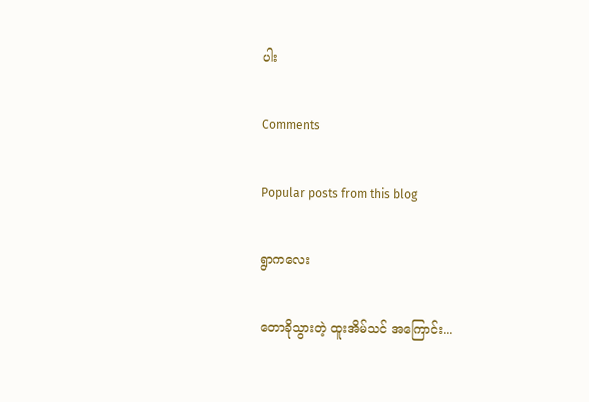ပါး

Comments

Popular posts from this blog

ရွာကလေး

တောခိုသွားတဲ့ ထူးအိမ်သင် အကြောင်း...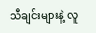သီချင်းများနဲ့ လူ